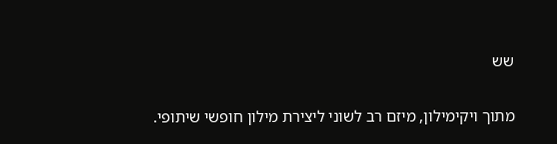שש

מתוך ויקימילון, מיזם רב לשוני ליצירת מילון חופשי שיתופי.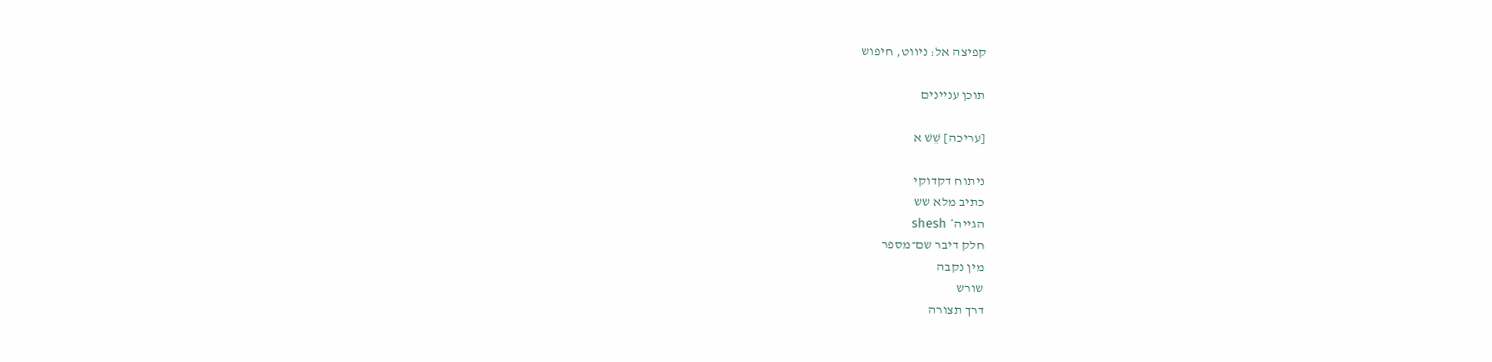קפיצה אל: ניווט, חיפוש

תוכן עניינים

[עריכה] שֵׁשׁ א

ניתוח דקדוקי
כתיב מלא שש
הגייה* shesh
חלק דיבר שם־מספר
מין נקבה
שורש
דרך תצורה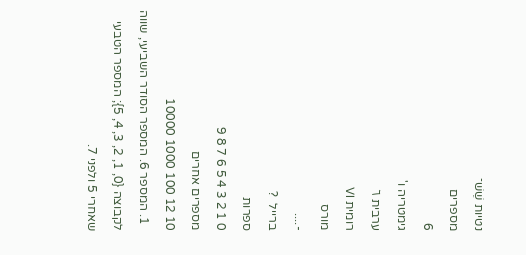נטיות שֵׁשׁ־
מספרים
6
גימטריה ו'
ערבית ٦
רומית VI
מורס
-....
ברייל  ?
ספרות
0 1 2 3 4 5 6 7 8 9
מספרים אחרים
10 12 100 1000 10000
  1. המספר 6. המספר הסודר השביעי, שווה לקבוצה {0, 1, 2, 3, 4, 5}; המספר הטבעי שאחרי 5 ולפני 7.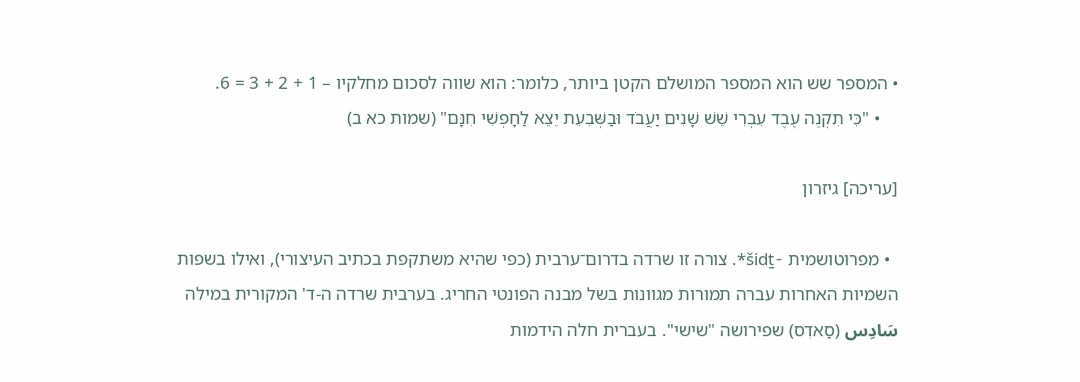• המספר שש הוא המספר המושלם הקטן ביותר, כלומר: הוא שווה לסכום מחלקיו – 1 + 2 + 3 = 6.
    • "כִּי תִקְנֶה עֶבֶד עִבְרִי שֵׁשׁ שָׁנִים יַעֲבֹד וּבַשְּׁבִעִת יֵצֵא לַחָפְשִׁי חִנָּם" (שמות כא ב)

[עריכה] גיזרון

  • מפרוטושמית -šidṯ*. צורה זו שרדה בדרום־ערבית (כפי שהיא משתקפת בכתיב העיצורי), ואילו בשפות השמיות האחרות עברה תמורות מגוונות בשל מבנה הפונטי החריג. בערבית שרדה ה-ד' המקורית במילה سَادِس (סַאדִס) שפירושה "שישי". בעברית חלה הידמות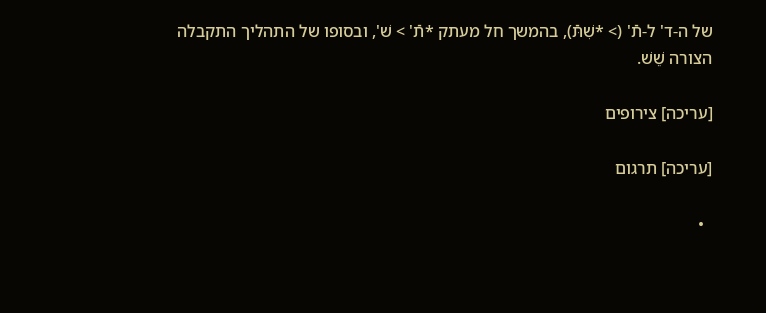של ה-ד' ל-תֿ' (> *שִׁתּֿ), בהמשך חל מעתק *תֿ' > שׁ', ובסופו של התהליך התקבלה הצורה שֵׁשׁ.

[עריכה] צירופים

[עריכה] תרגום

  •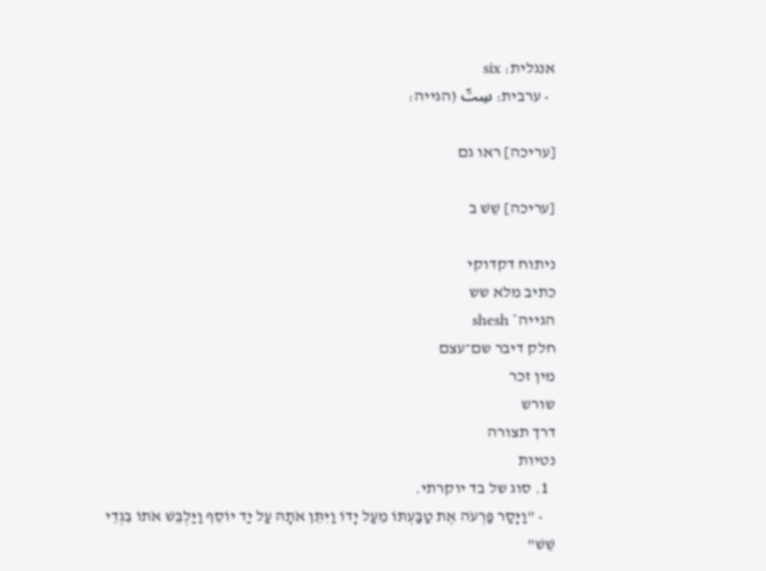אנגלית: six
  • ערבית: سِتّ (הגייה:

[עריכה] ראו גם

[עריכה] שֵׁשׁ ב

ניתוח דקדוקי
כתיב מלא שש
הגייה* shesh
חלק דיבר שם־עצם
מין זכר
שורש
דרך תצורה
נטיות
  1. סוג של בד יוקרתי.
    • "וַיָּסַר פַּרְעֹה אֶת טַבַּעְתּוֹ מֵעַל יָדוֹ וַיִּתֵּן אֹתָהּ עַל יַד יוֹסֵף וַיַּלְבֵּשׁ אֹתוֹ בִּגְדֵי שֵׁשׁ"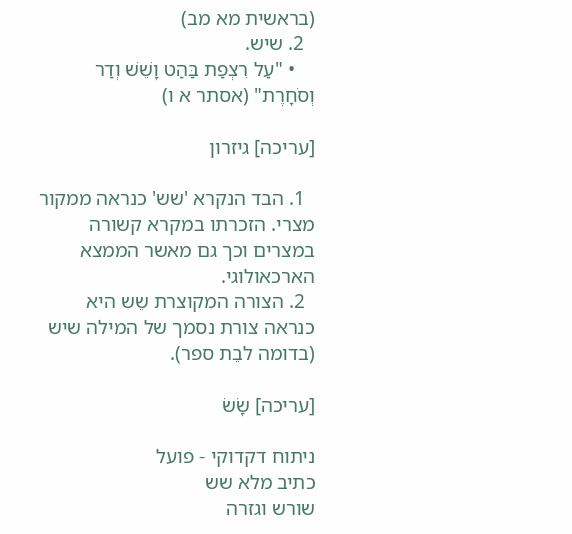(בראשית מא מב)
  2. שיש.
    • "עַל רִצְפַת בַּהַט וָשֵׁשׁ וְדַר וְסֹחָרֶת" (אסתר א ו)

[עריכה] גיזרון

  1. הבד הנקרא 'שש' כנראה ממקור מצרי. הזכרתו במקרא קשורה במצרים וכך גם מאשר הממצא הארכאולוגי.
  2. הצורה המקוצרת שֵש היא כנראה צורת נסמך של המילה שיש (בדומה לבֵת ספר).

[עריכה] שָׂשׂ

ניתוח דקדוקי - פועל
כתיב מלא שש
שורש וגזרה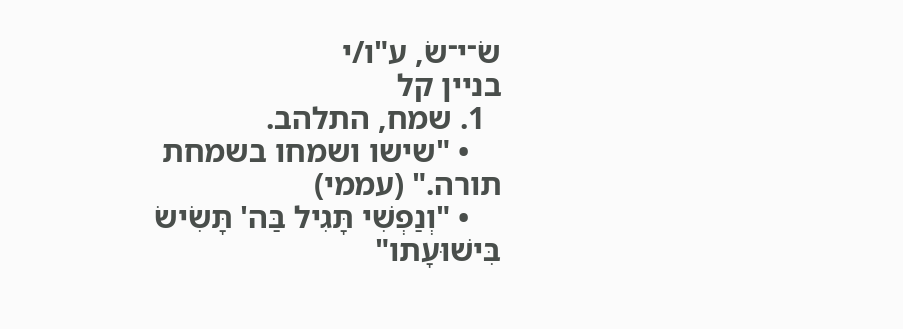שׂ־י־שׂ, ע"ו/י
בניין קל
  1. שמח, התלהב.
    • "שישו ושמחו בשמחת תורה." (עממי)
    • "וְנַפְשִׁי תָּגִיל בַּה' תָּשִׂישׂ בִּישׁוּעָתו"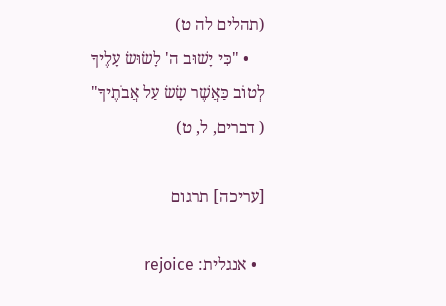(תהלים לה ט)
    • "כִּי יָשׁוּב ה' לָשׂוּשׂ עָלֶיךָ לְטוֹב כַּאֲשֶׁר שָׂשׂ עַל אֲבֹתֶיךָ" ( דברים, ל, ט)

[עריכה] תרגום

  • אנגלית: rejoice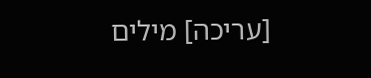[עריכה] מילים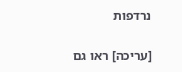נרדפות

[עריכה] ראו גם